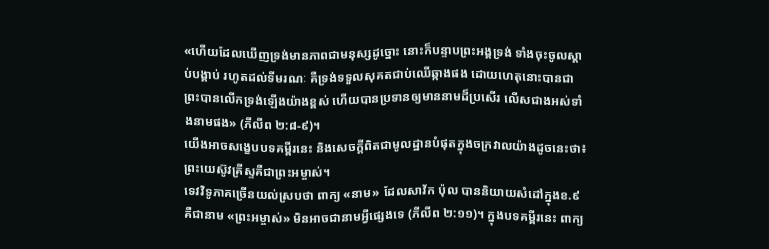«ហើយដែលឃើញទ្រង់មានភាពជាមនុស្សដូច្នោះ នោះក៏បន្ទាបព្រះអង្គទ្រង់ ទាំងចុះចូលស្តាប់បង្គាប់ រហូតដល់ទីមរណៈ គឺទ្រង់ទទួលសុគតជាប់ឈើឆ្កាងផង ដោយហេតុនោះបានជាព្រះបានលើកទ្រង់ឡើងយ៉ាងខ្ពស់ ហើយបានប្រទានឲ្យមាននាមដ៏ប្រសើរ លើសជាងអស់ទាំងនាមផង» (ភីលីព ២:៨-៩)។
យើងអាចសង្ខេបបទគម្ពីរនេះ និងសេចក្តីពិតជាមូលដ្ឋានបំផុតក្នុងចក្រវាលយ៉ាងដូចនេះថា៖ ព្រះយេស៊ូវគ្រីស្ទគឺជាព្រះអម្ចាស់។
ទេវវិទូភាគច្រើនយល់ស្របថា ពាក្យ «នាម» ដែលសាវ័ក ប៉ុល បាននិយាយសំដៅក្នុងខ.៩ គឺជានាម «ព្រះអម្ចាស់» មិនអាចជានាមអ្វីផ្សេងទេ (ភីលីព ២:១១)។ ក្នុងបទគម្ពីរនេះ ពាក្យ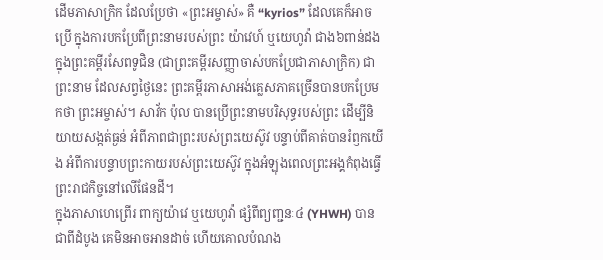ដើមភាសាក្រិក ដែលប្រែថា «ព្រះអម្ចាស់» គឺ “kyrios” ដែលគេក៏អាចប្រើ ក្នុងការបកប្រែពីព្រះនាមរបស់ព្រះ យ៉ាវេហ៍ ឬយេហូវ៉ា ជាង៦ពាន់ដង ក្នុងព្រះគម្ពីរសែពទូជិន (ជាព្រះគម្ពីរសញ្ញាចាស់បកប្រែជាភាសាក្រិក) ជាព្រះនាម ដែលសព្វថ្ងៃនេះ ព្រះគម្ពីរភាសាអង់គ្លេសភាគច្រើនបានបកប្រែមកថា ព្រះអម្ចាស់។ សាវ័ក ប៉ុល បានប្រើព្រះនាមបរិសុទ្ធរបស់ព្រះ ដើម្បីនិយាយសង្កត់ធ្ងន់ អំពីភាពជាព្រះរបស់ព្រះយេស៊ូវ បន្ទាប់ពីគាត់បានរំឭកយើង អំពីការបន្ទាបព្រះកាយរបស់ព្រះយេស៊ូវ ក្នុងអំឡុងពេលព្រះអង្គកំពុងធ្វើព្រះរាជកិច្ចនៅលើផែនដី។
ក្នុងភាសាហេព្រើរ ពាក្យយ៉ាវេ ឬយេហូវ៉ា ផ្សំពីព្យញ្ជនៈ៤ (YHWH) បានជាពីដំបូង គេមិនអាចអានដាច់ ហើយគោលបំណង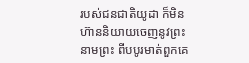របស់ជនជាតិយូដា ក៏មិនហ៊ាននិយាយចេញនូវព្រះនាមព្រះ ពីបបូរមាត់ពួកគេ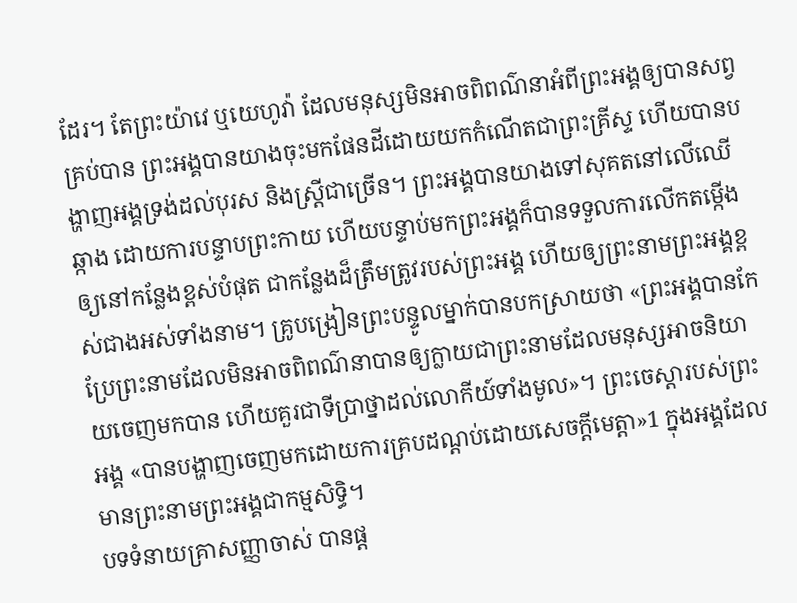ដែរ។ តែព្រះយ៉ាវេ ឬយេហូវ៉ា ដែលមនុស្សមិនអាចពិពណ៌នាអំពីព្រះអង្គឲ្យបានសព្វគ្រប់បាន ព្រះអង្គបានយាងចុះមកផែនដីដោយយកកំណើតជាព្រះគ្រីស្ទ ហើយបានបង្ហាញអង្គទ្រង់ដល់បុរស និងស្ត្រីជាច្រើន។ ព្រះអង្គបានយាងទៅសុគតនៅលើឈើឆ្កាង ដោយការបន្ទាបព្រះកាយ ហើយបន្ទាប់មកព្រះអង្គក៏បានទទួលការលើកតម្កើងឲ្យនៅកន្លែងខ្ពស់បំផុត ជាកន្លែងដ៏ត្រឹមត្រូវរបស់ព្រះអង្គ ហើយឲ្យព្រះនាមព្រះអង្គខ្ពស់ជាងអស់ទាំងនាម។ គ្រូបង្រៀនព្រះបន្ទូលម្នាក់បានបកស្រាយថា «ព្រះអង្គបានកែប្រែព្រះនាមដែលមិនអាចពិពណ៌នាបានឲ្យក្លាយជាព្រះនាមដែលមនុស្សអាចនិយាយចេញមកបាន ហើយគួរជាទីប្រាថ្នាដល់លោកីយ៍ទាំងមូល»។ ព្រះចេស្ដារបស់ព្រះអង្គ «បានបង្ហាញចេញមកដោយការគ្របដណ្តប់ដោយសេចក្តីមេត្តា»1 ក្នុងអង្គដែលមានព្រះនាមព្រះអង្គជាកម្មសិទ្ធិ។
បទទំនាយគ្រាសញ្ញាចាស់ បានផ្ត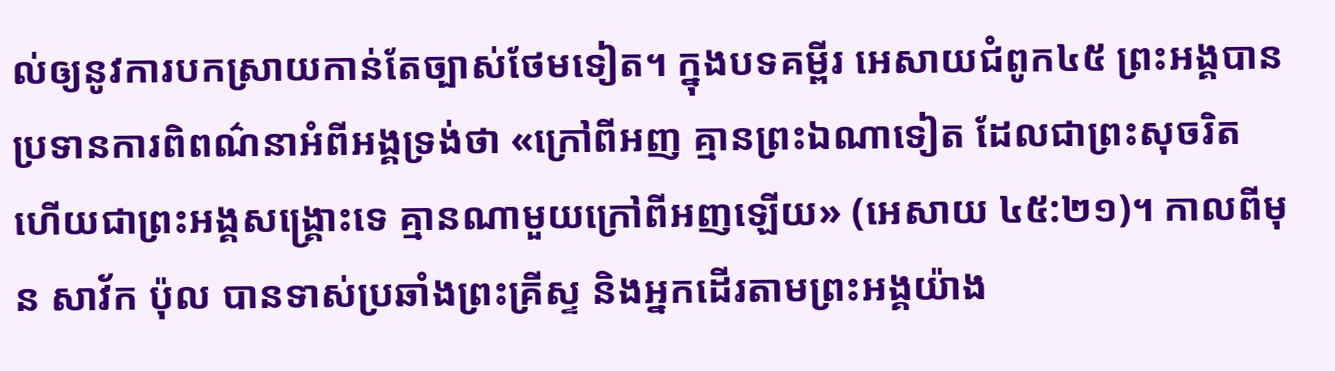ល់ឲ្យនូវការបកស្រាយកាន់តែច្បាស់ថែមទៀត។ ក្នុងបទគម្ពីរ អេសាយជំពូក៤៥ ព្រះអង្គបានប្រទានការពិពណ៌នាអំពីអង្គទ្រង់ថា «ក្រៅពីអញ គ្មានព្រះឯណាទៀត ដែលជាព្រះសុចរិត ហើយជាព្រះអង្គសង្គ្រោះទេ គ្មានណាមួយក្រៅពីអញឡើយ» (អេសាយ ៤៥:២១)។ កាលពីមុន សាវ័ក ប៉ុល បានទាស់ប្រឆាំងព្រះគ្រីស្ទ និងអ្នកដើរតាមព្រះអង្គយ៉ាង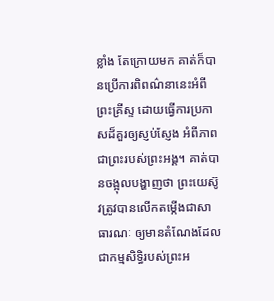ខ្លាំង តែក្រោយមក គាត់ក៏បានប្រើការពិពណ៌នានេះអំពីព្រះគ្រីស្ទ ដោយធ្វើការប្រកាសដ៏គួរឲ្យស្ញប់ស្ញែង អំពីភាពជាព្រះរបស់ព្រះអង្គ។ គាត់បានចង្អុលបង្ហាញថា ព្រះយេស៊ូវត្រូវបានលើកតម្កើងជាសាធារណៈ ឲ្យមានតំណែងដែលជាកម្មសិទ្ធិរបស់ព្រះអ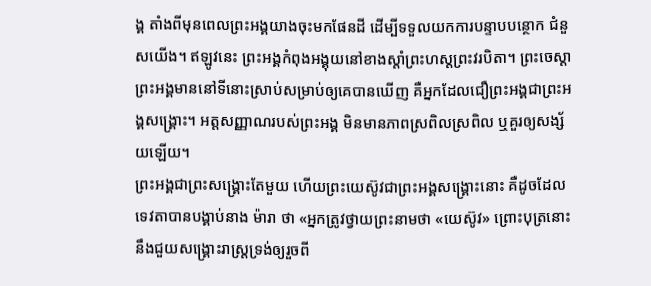ង្គ តាំងពីមុនពេលព្រះអង្គយាងចុះមកផែនដី ដើម្បីទទួលយកការបន្ទាបបន្ថោក ជំនួសយើង។ ឥឡូវនេះ ព្រះអង្គកំពុងអង្គុយនៅខាងស្តាំព្រះហស្តព្រះវរបិតា។ ព្រះចេស្ដាព្រះអង្គមាននៅទីនោះស្រាប់សម្រាប់ឲ្យគេបានឃើញ គឺអ្នកដែលជឿព្រះអង្គជាព្រះអង្គសង្គ្រោះ។ អត្តសញ្ញាណរបស់ព្រះអង្គ មិនមានភាពស្រពិលស្រពិល ឬគួរឲ្យសង្ស័យឡើយ។
ព្រះអង្គជាព្រះសង្គ្រោះតែមួយ ហើយព្រះយេស៊ូវជាព្រះអង្គសង្គ្រោះនោះ គឺដូចដែលទេវតាបានបង្គាប់នាង ម៉ារា ថា «អ្នកត្រូវថ្វាយព្រះនាមថា «យេស៊ូវ» ព្រោះបុត្រនោះនឹងជួយសង្គ្រោះរាស្ត្រទ្រង់ឲ្យរួចពី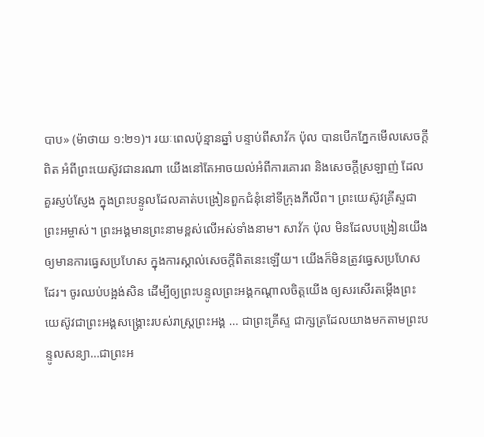បាប» (ម៉ាថាយ ១:២១)។ រយៈពេលប៉ុន្មានឆ្នាំ បន្ទាប់ពីសាវ័ក ប៉ុល បានបើកភ្នែកមើលសេចក្តីពិត អំពីព្រះយេស៊ូវជានរណា យើងនៅតែអាចយល់អំពីការគោរព និងសេចក្តីស្រឡាញ់ ដែលគួរស្ញប់ស្ញែង ក្នុងព្រះបន្ទូលដែលគាត់បង្រៀនពួកជំនុំនៅទីក្រុងភីលីព។ ព្រះយេស៊ូវគ្រីស្ទជាព្រះអម្ចាស់។ ព្រះអង្គមានព្រះនាមខ្ពស់លើអស់ទាំងនាម។ សាវ័ក ប៉ុល មិនដែលបង្រៀនយើងឲ្យមានការធ្វេសប្រហែស ក្នុងការស្គាល់សេចក្តីពិតនេះឡើយ។ យើងក៏មិនត្រូវធ្វេសប្រហែសដែរ។ ចូរឈប់បង្អង់សិន ដើម្បីឲ្យព្រះបន្ទូលព្រះអង្គកណ្ដាលចិត្តយើង ឲ្យសរសើរតម្កើងព្រះយេស៊ូវជាព្រះអង្គសង្គ្រោះរបស់រាស្ត្រព្រះអង្គ … ជាព្រះគ្រីស្ទ ជាក្សត្រដែលយាងមកតាមព្រះបន្ទូលសន្យា…ជាព្រះអ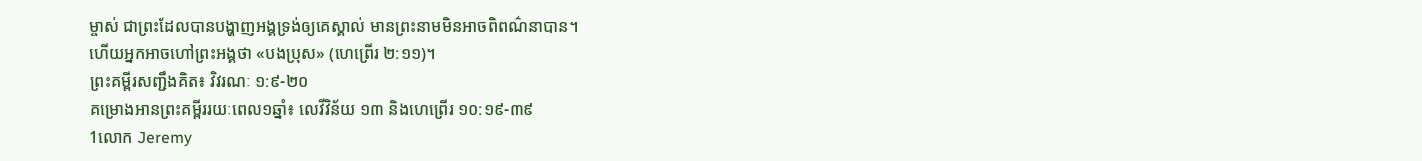ម្ចាស់ ជាព្រះដែលបានបង្ហាញអង្គទ្រង់ឲ្យគេស្គាល់ មានព្រះនាមមិនអាចពិពណ៌នាបាន។
ហើយអ្នកអាចហៅព្រះអង្គថា «បងប្រុស» (ហេព្រើរ ២:១១)។
ព្រះគម្ពីរសញ្ជឹងគិត៖ វិវរណៈ ១:៩-២០
គម្រោងអានព្រះគម្ពីររយៈពេល១ឆ្នាំ៖ លេវីវិន័យ ១៣ និងហេព្រើរ ១០:១៩-៣៩
1លោក Jeremy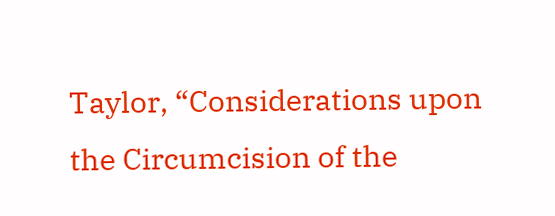Taylor, “Considerations upon the Circumcision of the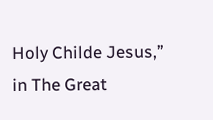Holy Childe Jesus,” in The Great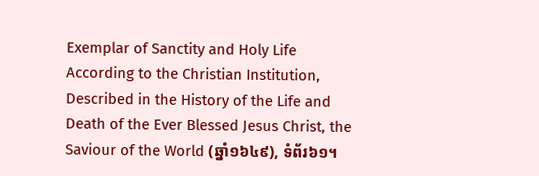Exemplar of Sanctity and Holy Life According to the Christian Institution, Described in the History of the Life and Death of the Ever Blessed Jesus Christ, the Saviour of the World (ឆ្នាំ១៦៤៩), ទំព័រ៦១។